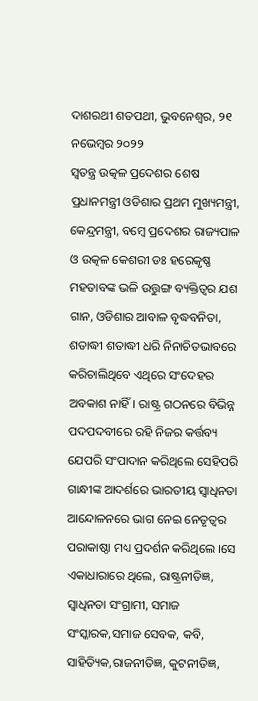ଦାଶରଥୀ ଶତପଥୀ, ଭୁବନେଶ୍ଵର, ୨୧ ନଭେମ୍ବର ୨୦୨୨
ସ୍ୱତନ୍ତ୍ର ଉତ୍କଳ ପ୍ରଦେଶର ଶେଷ ପ୍ରଧାନମନ୍ତ୍ରୀ ଓଡିଶାର ପ୍ରଥମ ମୁଖ୍ୟମନ୍ତ୍ରୀ, କେନ୍ଦ୍ରମନ୍ତ୍ରୀ, ବମ୍ବେ ପ୍ରଦେଶର ରାଜ୍ୟପାଳ ଓ ଉତ୍କଳ କେଶରୀ ଡଃ ହରେକୃଷ୍ଣ ମହତାବଙ୍କ ଭଳି ଉତ୍ତୁଙ୍ଗ ବ୍ୟକ୍ତିତ୍ୱର ଯଶ ଗାନ, ଓଡିଶାର ଆବାଳ ବୃଦ୍ଧବନିତା, ଶତାଦ୍ଧୀ ଶତାଦ୍ଧୀ ଧରି ନିନାଚିତଭାବରେ କରିଚାଲିଥିବେ ଏଥିରେ ସଂଦେହର ଅବକାଶ ନାହିଁ। ରାଷ୍ଟ୍ର ଗଠନରେ ବିଭିନ୍ନ ପଦପଦବୀରେ ରହି ନିଜର କର୍ତ୍ତବ୍ୟ ଯେପରି ସଂପାଦାନ କରିଥିଲେ ସେହିପରି ଗାନ୍ଧୀଙ୍କ ଆଦର୍ଶରେ ଭାରତୀୟ ସ୍ୱାଧିନତା ଆନ୍ଦୋଳନରେ ଭାଗ ନେଇ ନେତୃତ୍ୱର ପରାକାଷ୍ଠା ମଧ୍ୟ ପ୍ରଦର୍ଶନ କରିଥିଲେ ।ସେ ଏକାଧାରାରେ ଥିଲେ, ରାଷ୍ଟ୍ରନୀତିଜ୍ଞ, ସ୍ୱାଧିନତା ସଂଗ୍ରାମୀ, ସମାଜ ସଂସ୍କାରକ,ସମାଜ ସେବକ, କବି, ସାହିତ୍ୟିକ,ରାଜନୀତିଜ୍ଞ, କୁଟନୀତିଜ୍ଞ,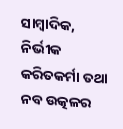ସାମ୍ବାଦିକ, ନିର୍ଭୀକ କରିତକର୍ମା ତଥା ନବ ଉତ୍କଳର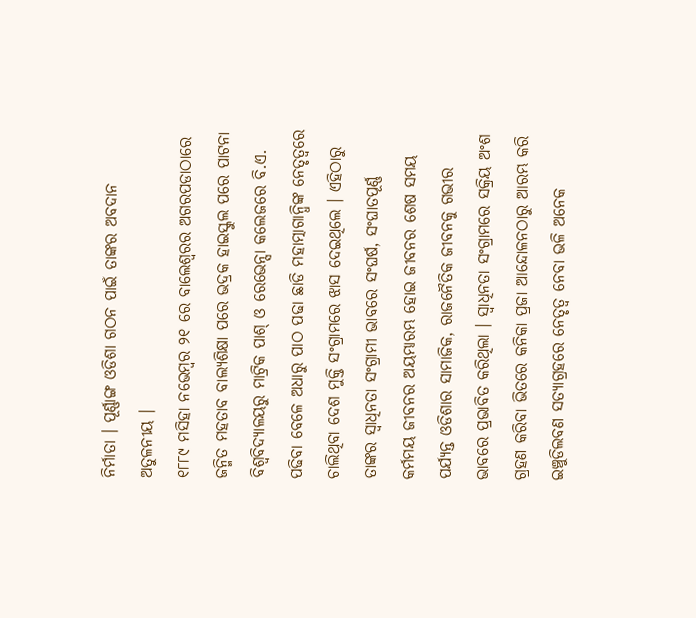ନିର୍ମାତା । ପୂର୍ଣ୍ଣାଙ୍ଗ ଓଡିଶା ଗଠନ ପାଇଁ ତାଙ୍କର ଅବଦାନ ଅତୁଳନୀୟ ।
୧୮୮୯ ମସିହା ନଭେମ୍ବର ୨୧ ରେ ବାଲେଶ୍ୱରର ଅଗରପଡାଠାରେ ଜନ୍ମିତ ମହତାବ ବାଲ୍ୟଶିକ୍ଷା ପରେ ଭଦ୍ରକ ହାଇସ୍କୁଲ ପରେ ପାଟନା ବିଶ୍ୱବିଦ୍ୟାଳୟରୁ ମାଟ୍ରିକ ପାଶ୍ ଓ ରେଭେନ୍ସା କଲେଜରେ ବି.ଏ. ପଢିବା ବେଳେ ଅଧାରୁ ପାଠ ପଢା ଛାଡି ମହାତ୍ମାଗାନ୍ଧିଙ୍କ ନେତୃତ୍ୱରେ ଚାଲିଥିବା ଦେଶ ମୁକ୍ତି ସଂଗ୍ରାମରେ ଝାସ ଦେଇଥିଲେ । ଏହିଠାରୁ ତାଙ୍କର ସ୍ୱାଧିନତା ସଂଗ୍ରାମୀ ଭାବରେ ସଂଘର୍ଷ, ସଂଘାତପୂର୍ଣ୍ଣ କର୍ମମୟ ଜୀବନର ଅୟମ୍ଭାରମ୍ଭ ହୋଇ ଜୀବନର ଶେଷ ସମୟ ପର୍ଯ୍ୟନ୍ତ ଓଡିଶାର ସାମାଜିକ, ରାଜନୈତିକ ଜୀବନକୁ ଗଭୀର ଭାବରେ ପ୍ରଭାବିତ କରିଥିଲା । ସ୍ୱାଧିନତା ସଂଗ୍ରାମରେ ସକ୍ରିୟ ଅଂଶ ଗ୍ରହଣ କରିବା ଭିତରେ କନିକା ପ୍ରଜା ଆନ୍ଦୋଳନଠାରୁ ଆରମ୍ଭ କରି ଇଞ୍ଚୁଡିଲବଣ ସତ୍ୟାଗ୍ରହରେ ନେତୃତ୍ୱ ନେବା ଭଳି ଅନେକ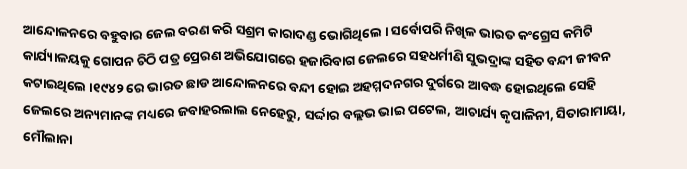ଆନ୍ଦୋଳନରେ ବହୁବାର ଜେଲ ବରଣ କରି ସଶ୍ରମ କାରାଦଣ୍ଡ ଭୋଗିଥିଲେ । ସର୍ବୋପରି ନିଖିଳ ଭାରତ କଂଗ୍ରେସ କମିଟି କାର୍ଯ୍ୟାଳୟକୁ ଗୋପନ ଚିଠି ପତ୍ର ପ୍ରେରଣ ଅଭିଯୋଗରେ ହଜାରିବାଗ ଜେଲରେ ସହଧର୍ମୀଣି ସୁଭଦ୍ରାଙ୍କ ସହିତ ବନ୍ଦୀ ଜୀବନ କଟାଇଥିଲେ ।୧୯୪୨ ରେ ଭାରତ ଛାଡ ଆନ୍ଦୋଳନରେ ବନ୍ଦୀ ହୋଇ ଅହମ୍ମଦନଗର ଦୁର୍ଗରେ ଆବଦ୍ଧ ହୋଇଥିଲେ ସେହି ଜେଲରେ ଅନ୍ୟମାନଙ୍କ ମଧ୍ୟରେ ଜବାହରଲାଲ ନେହେରୁ, ସର୍ଦ୍ଦାର ବଲ୍ଲଭ ଭାଇ ପଟେଲ, ଆଚାର୍ଯ୍ୟ କୃପାଳିନୀ, ସିତାରାମାୟା, ମୌଲାନା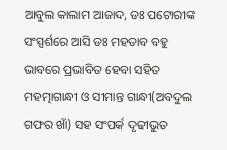ଆବୁଲ କାଲାମ ଆଜାଦ, ଡଃ ପଟୋରୀଙ୍କ ସଂସ୍ପର୍ଶରେ ଆସି ଡଃ ମହତାବ ବହୁ ଭାବରେ ପ୍ରଭାବିତ ହେବା ସହିତ ମହତ୍ମାଗାନ୍ଧୀ ଓ ସୀମାନ୍ତ ଗାନ୍ଧୀ(ଅବଦୁଲ ଗଫର ଖାଁ) ସହ ସଂପର୍କ ଦୃଢୀଭୁତ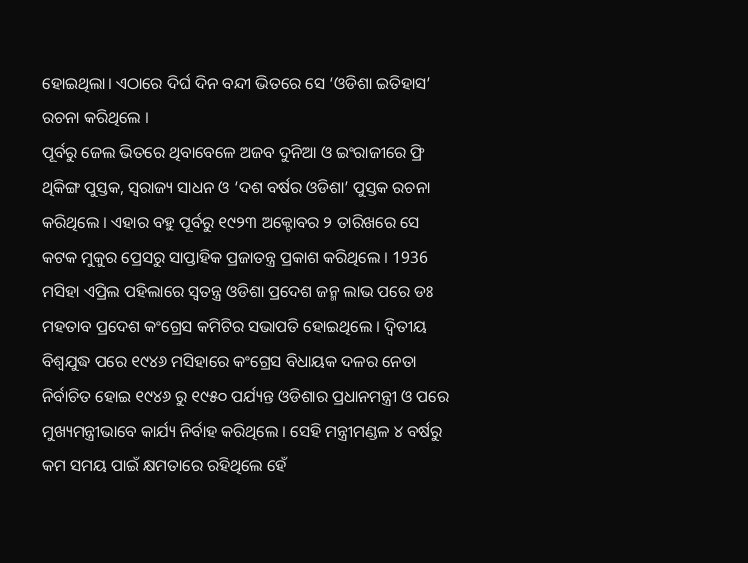ହୋଇଥିଲା। ଏଠାରେ ଦିର୍ଘ ଦିନ ବନ୍ଦୀ ଭିତରେ ସେ ‘ଓଡିଶା ଇତିହାସ’ ରଚନା କରିଥିଲେ ।
ପୂର୍ବରୁ ଜେଲ ଭିତରେ ଥିବାବେଳେ ଅଜବ ଦୁନିଆ ଓ ଇଂରାଜୀରେ ଫ୍ରି ଥିକିଙ୍ଗ ପୁସ୍ତକ, ସ୍ୱରାଜ୍ୟ ସାଧନ ଓ ‘ଦଶ ବର୍ଷର ଓଡିଶା’ ପୁସ୍ତକ ରଚନା କରିଥିଲେ । ଏହାର ବହୁ ପୂର୍ବରୁ ୧୯୨୩ ଅକ୍ଟୋବର ୨ ତାରିଖରେ ସେ କଟକ ମୁକୁର ପ୍ରେସରୁ ସାପ୍ତାହିକ ପ୍ରଜାତନ୍ତ୍ର ପ୍ରକାଶ କରିଥିଲେ । 1936 ମସିହା ଏପ୍ରିଲ ପହିଲାରେ ସ୍ୱତନ୍ତ୍ର ଓଡିଶା ପ୍ରଦେଶ ଜନ୍ମ ଲାଭ ପରେ ଡଃ ମହତାବ ପ୍ରଦେଶ କଂଗ୍ରେସ କମିଟିର ସଭାପତି ହୋଇଥିଲେ । ଦ୍ୱିତୀୟ ବିଶ୍ୱଯୁଦ୍ଧ ପରେ ୧୯୪୬ ମସିହାରେ କଂଗ୍ରେସ ବିଧାୟକ ଦଳର ନେତା ନିର୍ବାଚିତ ହୋଇ ୧୯୪୬ ରୁ ୧୯୫୦ ପର୍ଯ୍ୟନ୍ତ ଓଡିଶାର ପ୍ରଧାନମନ୍ତ୍ରୀ ଓ ପରେ ମୁଖ୍ୟମନ୍ତ୍ରୀଭାବେ କାର୍ଯ୍ୟ ନିର୍ବାହ କରିଥିଲେ । ସେହି ମନ୍ତ୍ରୀମଣ୍ଡଳ ୪ ବର୍ଷରୁ କମ ସମୟ ପାଇଁ କ୍ଷମତାରେ ରହିଥିଲେ ହେଁ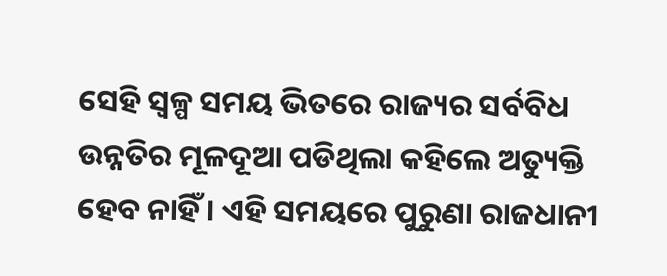ସେହି ସ୍ୱଳ୍ପ ସମୟ ଭିତରେ ରାଜ୍ୟର ସର୍ବବିଧ ଉନ୍ନତିର ମୂଳଦୂଆ ପଡିଥିଲା କହିଲେ ଅତ୍ୟୁକ୍ତି ହେବ ନାହିଁ । ଏହି ସମୟରେ ପୁରୁଣା ରାଜଧାନୀ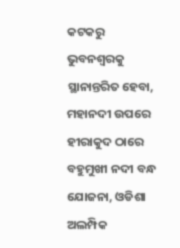କଟକରୁ ଭୁବନଶ୍ୱରକୁ ସ୍ଥାନାନ୍ତରିତ ହେବା, ମହାନଦୀ ଉପରେ ହୀରାକୁଦ ଠାରେ ବହୁମୁଖୀ ନଦୀ ବନ୍ଧ ଯୋଜନା, ଓଡିଶା ଅଲମ୍ପିକ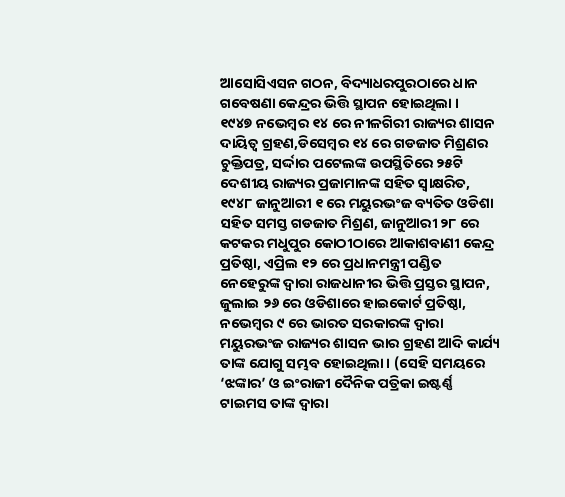ଆସୋସିଏସନ ଗଠନ, ବିଦ୍ୟାଧରପୁରଠାରେ ଧାନ ଗବେଷଣା କେନ୍ଦ୍ରର ଭିତ୍ତି ସ୍ଥାପନ ହୋଇଥିଲା ।
୧୯୪୭ ନଭେମ୍ବର ୧୪ ରେ ନୀଳଗିରୀ ରାଜ୍ୟର ଶାସନ ଦାୟିତ୍ୱ ଗ୍ରହଣ,ଡିସେମ୍ବର ୧୪ ରେ ଗଡଜାତ ମିଶ୍ରଣର ଚୁକ୍ତିପତ୍ର, ସର୍ଦ୍ଦାର ପଟେଲଙ୍କ ଉପସ୍ଥିତିରେ ୨୫ଟି ଦେଶୀୟ ରାଜ୍ୟର ପ୍ରଜାମାନଙ୍କ ସହିତ ସ୍ୱାକ୍ଷରିତ, ୧୯୪୮ ଜାନୁଆରୀ ୧ ରେ ମୟୁରଭଂଜ ବ୍ୟତିତ ଓଡିଶା ସହିତ ସମସ୍ତ ଗଡଜାତ ମିଶ୍ରଣ, ଜାନୁଆରୀ ୨୮ ରେ କଟକର ମଧୁପୁର କୋଠୀଠାରେ ଆକାଶବାଣୀ କେନ୍ଦ୍ର ପ୍ରତିଷ୍ଠା, ଏପ୍ରିଲ ୧୨ ରେ ପ୍ରଧାନମନ୍ତ୍ରୀ ପଣ୍ଡିତ ନେହେରୁଙ୍କ ଦ୍ୱାରା ରାଜଧାନୀର ଭିତ୍ତି ପ୍ରସ୍ତର ସ୍ଥାପନ, ଜୁଲାଇ ୨୬ ରେ ଓଡିଶାରେ ହାଇକୋର୍ଟ ପ୍ରତିଷ୍ଠା, ନଭେମ୍ବର ୯ ରେ ଭାରତ ସରକାରଙ୍କ ଦ୍ୱାରା ମୟୁରଭଂଜ ରାଜ୍ୟର ଶାସନ ଭାର ଗ୍ରହଣ ଆଦି କାର୍ଯ୍ୟ ତାଙ୍କ ଯୋଗୁ ସମ୍ଭବ ହୋଇଥିଲା । (ସେହି ସମୟରେ ‘ଝଙ୍କାର’ ଓ ଇଂରାଜୀ ଦୈନିକ ପତ୍ରିକା ଇଷ୍ଟର୍ଣ୍ଣ ଟାଇମସ ତାଙ୍କ ଦ୍ୱାରା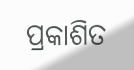ପ୍ରକାଶିତ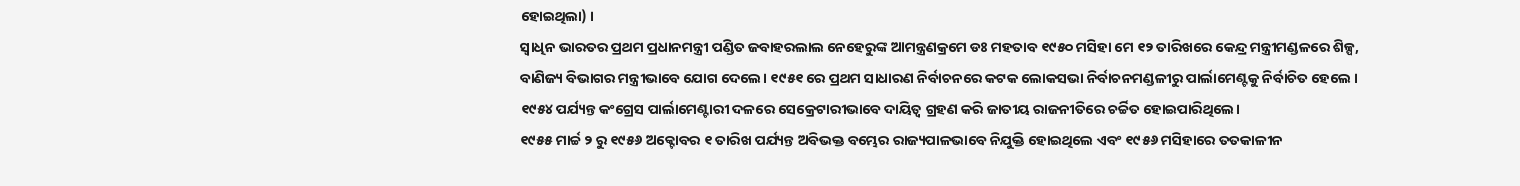ହୋଇଥିଲା) ।
ସ୍ୱାଧିନ ଭାରତର ପ୍ରଥମ ପ୍ରଧାନମନ୍ତ୍ରୀ ପଣ୍ଡିତ ଜବାହରଲାଲ ନେହେରୁଙ୍କ ଆମନ୍ତ୍ରଣକ୍ରମେ ଡଃ ମହତାବ ୧୯୫୦ ମସିହା ମେ ୧୨ ତାରିଖରେ କେନ୍ଦ୍ର ମନ୍ତ୍ରୀମଣ୍ଡଳରେ ଶିଳ୍ପ, ବାଣିଜ୍ୟ ବିଭାଗର ମନ୍ତ୍ରୀଭାବେ ଯୋଗ ଦେଲେ। ୧୯୫୧ ରେ ପ୍ରଥମ ସାଧାରଣ ନିର୍ବାଚନରେ କଟକ ଲୋକସଭା ନିର୍ବାଚନମଣ୍ଡଳୀରୁ ପାର୍ଲାମେଣ୍ଟକୁ ନିର୍ବାଚିତ ହେଲେ । ୧୯୫୪ ପର୍ଯ୍ୟନ୍ତ କଂଗ୍ରେସ ପାର୍ଲାମେଣ୍ଟାରୀ ଦଳରେ ସେକ୍ରେଟାରୀଭାବେ ଦାୟିତ୍ୱ ଗ୍ରହଣ କରି ଜାତୀୟ ରାଜନୀତିରେ ଚର୍ଚ୍ଚିତ ହୋଇପାରିଥିଲେ।
୧୯୫୫ ମାର୍ଚ୍ଚ ୨ ରୁ ୧୯୫୬ ଅକ୍ଟୋବର ୧ ତାରିଖ ପର୍ଯ୍ୟନ୍ତ ଅବିଭକ୍ତ ବମ୍ଭେର ରାଜ୍ୟପାଳଭାବେ ନିଯୁକ୍ତି ହୋଇଥିଲେ ଏବଂ ୧୯୫୬ ମସିହାରେ ତତକାଳୀନ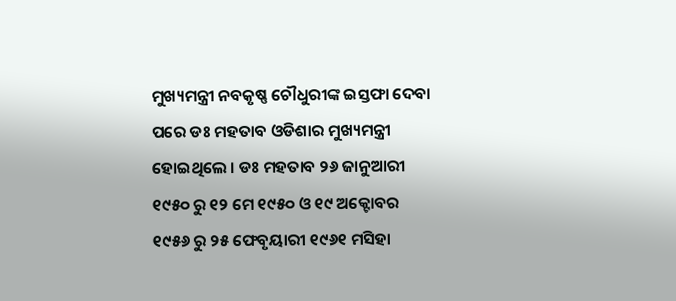ମୁଖ୍ୟମନ୍ତ୍ରୀ ନବକୃଷ୍ଣ ଚୌଧୁରୀଙ୍କ ଇସ୍ତଫା ଦେବା ପରେ ଡଃ ମହତାବ ଓଡିଶାର ମୁଖ୍ୟମନ୍ତ୍ରୀ ହୋଇଥିଲେ । ଡଃ ମହତାବ ୨୬ ଜାନୁଆରୀ ୧୯୫୦ ରୁ ୧୨ ମେ ୧୯୫୦ ଓ ୧୯ ଅକ୍ଟୋବର ୧୯୫୬ ରୁ ୨୫ ଫେବୃୟାରୀ ୧୯୬୧ ମସିହା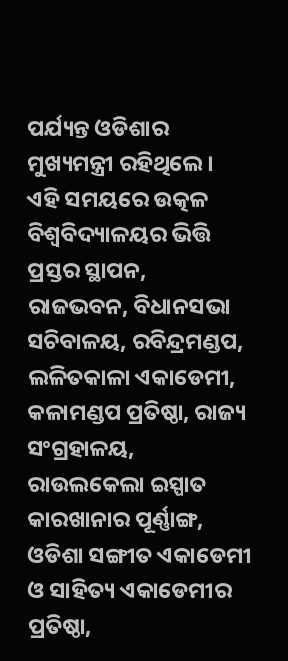ପର୍ଯ୍ୟନ୍ତ ଓଡିଶାର ମୁଖ୍ୟମନ୍ତ୍ରୀ ରହିଥିଲେ। ଏହି ସମୟରେ ଉତ୍କଳ ବିଶ୍ୱବିଦ୍ୟାଳୟର ଭିତ୍ତି ପ୍ରସ୍ତର ସ୍ଥାପନ, ରାଜଭବନ, ବିଧାନସଭା ସଚିବାଳୟ, ରବିନ୍ଦ୍ରମଣ୍ଡପ, ଲଳିତକାଳା ଏକାଡେମୀ, କଳାମଣ୍ଡପ ପ୍ରତିଷ୍ଠା, ରାଜ୍ୟ ସଂଗ୍ରହାଳୟ, ରାଉଲକେଲା ଇସ୍ପାତ କାରଖାନାର ପୂର୍ଣ୍ଣାଙ୍ଗ, ଓଡିଶା ସଙ୍ଗୀତ ଏକାଡେମୀ ଓ ସାହିତ୍ୟ ଏକାଡେମୀର ପ୍ରତିଷ୍ଠା,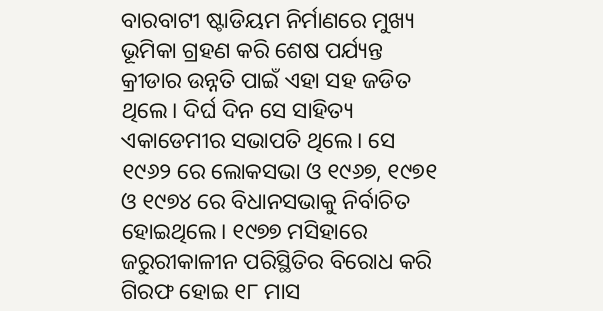ବାରବାଟୀ ଷ୍ଟାଡିୟମ ନିର୍ମାଣରେ ମୁଖ୍ୟ ଭୂମିକା ଗ୍ରହଣ କରି ଶେଷ ପର୍ଯ୍ୟନ୍ତ କ୍ରୀଡାର ଉନ୍ନତି ପାଇଁ ଏହା ସହ ଜଡିତ ଥିଲେ। ଦିର୍ଘ ଦିନ ସେ ସାହିତ୍ୟ ଏକାଡେମୀର ସଭାପତି ଥିଲେ। ସେ ୧୯୬୨ ରେ ଲୋକସଭା ଓ ୧୯୬୭, ୧୯୭୧ ଓ ୧୯୭୪ ରେ ବିଧାନସଭାକୁ ନିର୍ବାଚିତ ହୋଇଥିଲେ। ୧୯୭୭ ମସିହାରେ ଜରୁରୀକାଳୀନ ପରିସ୍ଥିତିର ବିରୋଧ କରି ଗିରଫ ହୋଇ ୧୮ ମାସ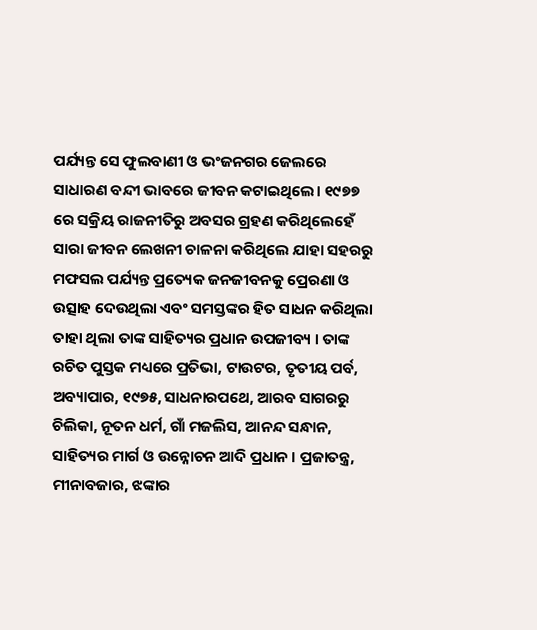ପର୍ଯ୍ୟନ୍ତ ସେ ଫୁଲବାଣୀ ଓ ଭଂଜନଗର ଜେଲରେ ସାଧାରଣ ବନ୍ଦୀ ଭାବରେ ଜୀବନ କଟାଇଥିଲେ। ୧୯୭୭ ରେ ସକ୍ରିୟ ରାଜନୀତିରୁ ଅବସର ଗ୍ରହଣ କରିଥିଲେହେଁ ସାରା ଜୀବନ ଲେଖନୀ ଚାଳନା କରିଥିଲେ ଯାହା ସହରରୁ ମଫସଲ ପର୍ଯ୍ୟନ୍ତ ପ୍ରତ୍ୟେକ ଜନଜୀବନକୁ ପ୍ରେରଣା ଓ ଉତ୍ସାହ ଦେଉଥିଲା ଏବଂ ସମସ୍ତଙ୍କର ହିତ ସାଧନ କରିଥିଲା ତାହା ଥିଲା ତାଙ୍କ ସାହିତ୍ୟର ପ୍ରଧାନ ଉପଜୀବ୍ୟ । ତାଙ୍କ ରଚିତ ପୁସ୍ତକ ମଧ୍ୟରେ ପ୍ରତିଭା, ଟାଉଟର, ତୃତୀୟ ପର୍ବ, ଅବ୍ୟାପାର, ୧୯୭୫, ସାଧନାରପଥେ, ଆରବ ସାଗରରୁ ଚିଲିକା, ନୂତନ ଧର୍ମ, ଗାଁ ମଜଲିସ, ଆନନ୍ଦ ସନ୍ଧାନ, ସାହିତ୍ୟର ମାର୍ଗ ଓ ଉନ୍ନୋଚନ ଆଦି ପ୍ରଧାନ । ପ୍ରଜାତନ୍ତ୍ର, ମୀନାବଜାର, ଝଙ୍କାର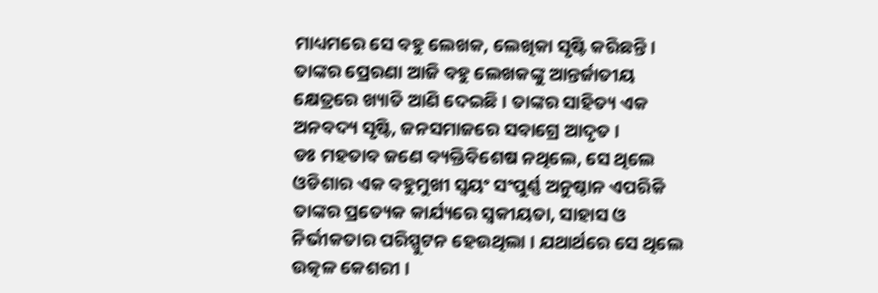ମାଧ୍ୟମରେ ସେ ବହୁ ଲେଖକ, ଲେଖିକା ସୃଷ୍ଟି କରିଛନ୍ତି । ତାଙ୍କର ପ୍ରେରଣା ଆଜି ବହୁ ଲେଖକଙ୍କୁ ଆନ୍ତର୍ଜାତୀୟ କ୍ଷେତ୍ରରେ ଖ୍ୟାତି ଆଣି ଦେଇଛି । ତାଙ୍କର ସାହିତ୍ୟ ଏକ ଅନବଦ୍ୟ ସୃଷ୍ଟି, ଜନସମାଜରେ ସବାଗ୍ରେ ଆଦୃତ ।
ଡଃ ମହତାବ ଜଣେ ବ୍ୟକ୍ତିବିଶେଷ ନଥିଲେ, ସେ ଥିଲେ ଓଡିଶାର ଏକ ବହୁମୁଖୀ ସ୍ୱୟଂ ସଂପୁର୍ଣ୍ଣ ଅନୁଷ୍ଠାନ ଏପରିକି ତାଙ୍କର ପ୍ରତ୍ୟେକ କାର୍ଯ୍ୟରେ ସ୍ୱକୀୟତା, ସାହାସ ଓ ନିର୍ଭୀକତାର ପରିସ୍ପୁଟନ ହେଉଥିଲା । ଯଥାର୍ଥରେ ସେ ଥିଲେ ଉତ୍କଳ କେଶରୀ ।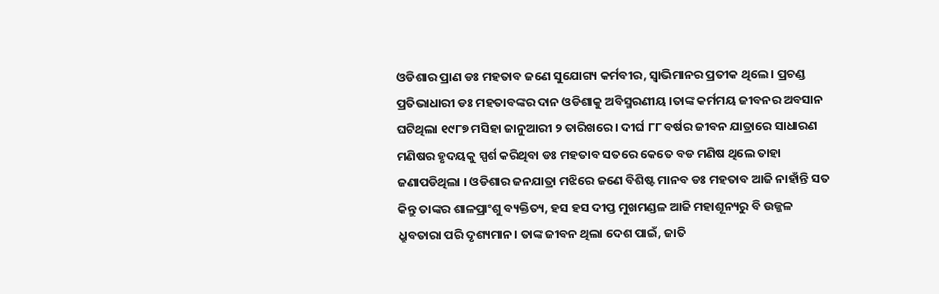ଓଡିଶାର ପ୍ରାଣ ଡଃ ମହତାବ ଜଣେ ସୁଯୋଗ୍ୟ କର୍ମବୀର, ସ୍ୱାଭିମାନର ପ୍ରତୀକ ଥିଲେ । ପ୍ରଚଣ୍ଡ ପ୍ରତିଭାଧାରୀ ଡଃ ମହତାବଙ୍କର ଦାନ ଓଡିଶାକୁ ଅବିସ୍ମରଣୀୟ ।ତାଙ୍କ କର୍ମମୟ ଜୀବନର ଅବସାନ ଘଟିଥିଲା ୧୯୮୭ ମସିହା ଜାନୁଆରୀ ୨ ତାରିଖରେ । ଦୀର୍ଘ ୮୮ ବର୍ଷର ଜୀବନ ଯାତ୍ରାରେ ସାଧାରଣ ମଣିଷର ହୃଦୟକୁ ସ୍ପର୍ଶ କରିଥିବା ଡଃ ମହତାବ ସତରେ କେତେ ବଡ ମଣିଷ ଥିଲେ ତାହା ଜଣାପଡିଥିଲା । ଓଡିଶାର ଜନଯାତ୍ରା ମଝିରେ ଜଣେ ବିଶିଷ୍ଟ ମାନବ ଡଃ ମହତାବ ଆଜି ନାହାଁନ୍ତି ସତ କିନ୍ତୁ ତାଙ୍କର ଶାଳପ୍ରାଂଶୁ ବ୍ୟକ୍ତିତ୍ୟ, ହସ ହସ ଦୀପ୍ତ ମୁଖମଣ୍ଡଳ ଆଜି ମହାଶୂନ୍ୟରୁ ବି ଉଜ୍ଜଳ ଧ୍ରୁବତାରା ପରି ଦୃଶ୍ୟମାନ। ତାଙ୍କ ଜୀବନ ଥିଲା ଦେଶ ପାଇଁ, ଜାତି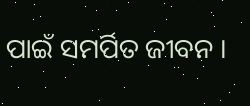ପାଇଁ ସମର୍ପିତ ଜୀବନ ।